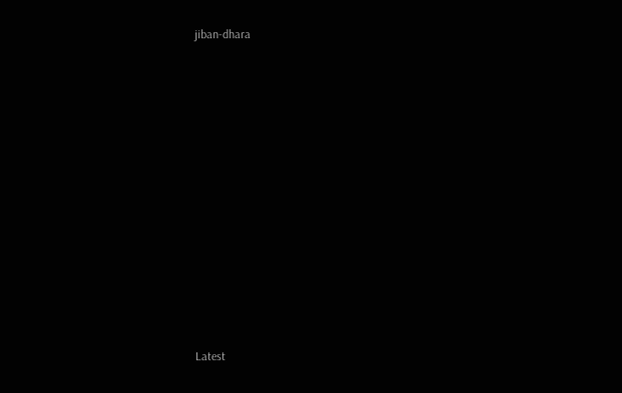jiban-dhara












Latest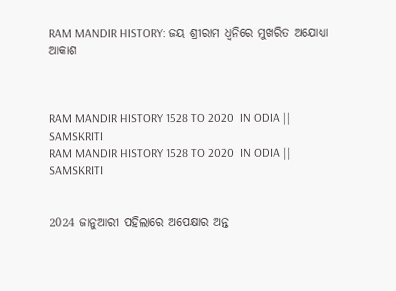RAM MANDIR HISTORY: ଜୟ ଶ୍ରୀରାମ ଧ୍ବନିରେ ମୁଖରିତ ଅଯୋଧ୍ୟା ଆକାଶ



RAM MANDIR HISTORY 1528 TO 2020  IN ODIA || SAMSKRITI
RAM MANDIR HISTORY 1528 TO 2020  IN ODIA || SAMSKRITI


2024 ଜାନୁଆରୀ ପହିଲାରେ ଅପେକ୍ଷାର ଅନ୍ତ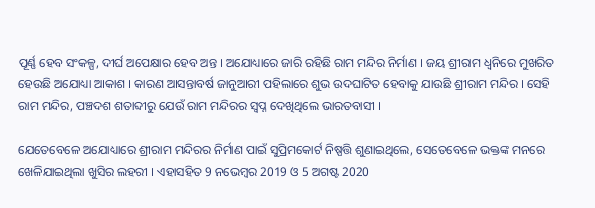ପୂର୍ଣ୍ଣ ହେବ ସଂକଳ୍ପ, ଦୀର୍ଘ ଅପେକ୍ଷାର ହେବ ଅନ୍ତ । ଅଯୋଧ୍ୟାରେ ଜାରି ରହିଛି ରାମ ମନ୍ଦିର ନିର୍ମାଣ । ଜୟ ଶ୍ରୀରାମ ଧ୍ବନିରେ ମୁଖରିତ ହେଉଛି ଅଯୋଧ୍ୟା ଆକାଶ । କାରଣ ଆସନ୍ତାବର୍ଷ ଜାନୁଆରୀ ପହିଲାରେ ଶୁଭ ଉଦଘାଟିତ ହେବାକୁ ଯାଉଛି ଶ୍ରୀରାମ ମନ୍ଦିର । ସେହି ରାମ ମନ୍ଦିର, ପଞ୍ଚଦଶ ଶତାବ୍ଦୀରୁ ଯେଉଁ ରାମ ମନ୍ଦିରର ସ୍ବପ୍ନ ଦେଖିଥିଲେ ଭାରତବାସୀ ।

ଯେତେବେଳେ ଅଯୋଧ୍ୟାରେ ଶ୍ରୀରାମ ମନ୍ଦିରର ନିର୍ମାଣ ପାଇଁ ସୁପ୍ରିମକୋର୍ଟ ନିଷ୍ପତ୍ତି ଶୁଣାଇଥିଲେ, ସେତେବେଳେ ଭକ୍ତଙ୍କ ମନରେ  ଖେଳିଯାଇଥିଲା ଖୁସିର ଲହରୀ । ଏହାସହିତ 9 ନଭେମ୍ବର 2019 ଓ 5 ଅଗଷ୍ଟ 2020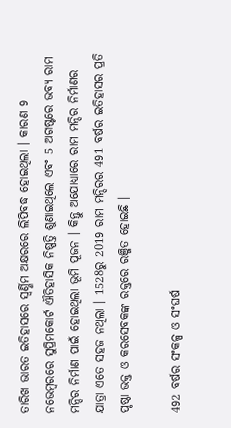ତାରିଖ ଭାରତ ଇତିହାସରେ ସ୍ବର୍ଣ୍ଣିମ ଅକ୍ଷରରେ ଲିପିବଦ୍ଧ ହୋଇଥିଲା । କାରଣ 9 ନଭେମ୍ବରରେ ସୁପ୍ରିମକୋର୍ଟ ଐତିହାସିକ ନିଷ୍ପତ୍ତି ଶୁଣାଇଥିଲେ ଏବଂ 5 ଅଗଷ୍ଟରେ ଭବ୍ୟ ରାମ ମନ୍ଦିର ନିର୍ମାଣ ପାଇଁ ହୋଇଥିଲା ଭୂମି ପୂଜନ । କିନ୍ତୁ ଅଯୋଧ୍ୟାରେ ରାମ ମନ୍ଦିର ନିର୍ମାଣର ଯାତ୍ରା ଏତେ ସହଜ ନଥିଲା । 1528ରୁ 2019 ରାମ ମନ୍ଦିରର 491 ବର୍ଷର ଇତିହାସର ପ୍ରତି ପୃଷ୍ଠା ଭକ୍ତ ଓ କରସେବକଙ୍କ ରକ୍ତରେ ରଞ୍ଜିତ ହୋଇଛି ।

492 ବର୍ଷର ସଂକଳ୍ପ ଓ ସଂଘର୍ଷ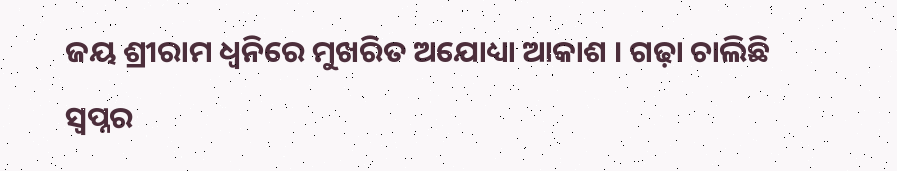ଜୟ ଶ୍ରୀରାମ ଧ୍ବନିରେ ମୁଖରିତ ଅଯୋଧ୍ୟା ଆକାଶ । ଗଢ଼ା ଚାଲିଛି ସ୍ବପ୍ନର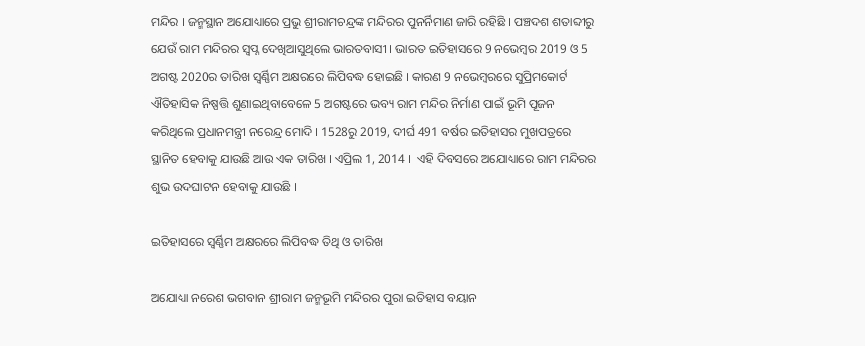ମନ୍ଦିର । ଜନ୍ମସ୍ଥାନ ଅଯୋଧ୍ୟାରେ ପ୍ରଭୁ ଶ୍ରୀରାମଚନ୍ଦ୍ରଙ୍କ ମନ୍ଦିରର ପୁନର୍ନିମାଣ ଜାରି ରହିଛି । ପଞ୍ଚଦଶ ଶତାବ୍ଦୀରୁ ଯେଉଁ ରାମ ମନ୍ଦିରର ସ୍ବପ୍ନ ଦେଖିଆସୁଥିଲେ ଭାରତବାସୀ । ଭାରତ ଇତିହାସରେ 9 ନଭେମ୍ବର 2019 ଓ 5 ଅଗଷ୍ଟ 2020ର ତାରିଖ ସ୍ବର୍ଣ୍ଣିମ ଅକ୍ଷରରେ ଲିପିବଦ୍ଧ ହୋଇଛି । କାରଣ 9 ନଭେମ୍ବରରେ ସୁପ୍ରିମକୋର୍ଟ ଐତିହାସିକ ନିଷ୍ପତ୍ତି ଶୁଣାଇଥିବାବେଳେ 5 ଅଗଷ୍ଟରେ ଭବ୍ୟ ରାମ ମନ୍ଦିର ନିର୍ମାଣ ପାଇଁ ଭୂମି ପୂଜନ କରିଥିଲେ ପ୍ରଧାନମନ୍ତ୍ରୀ ନରେନ୍ଦ୍ର ମୋଦି । 1528ରୁ 2019, ଦୀର୍ଘ 491 ବର୍ଷର ଇତିହାସର ମୁଖପତ୍ରରେ ସ୍ଥାନିତ ହେବାକୁ ଯାଉଛି ଆଉ ଏକ ତାରିଖ । ଏପ୍ରିଲ 1, 2014 ।  ଏହି ଦିବସରେ ଅଯୋଧ୍ୟାରେ ରାମ ମନ୍ଦିରର ଶୁଭ ଉଦଘାଟନ ହେବାକୁ ଯାଉଛି ।

ଇତିହାସରେ ସ୍ବର୍ଣ୍ଣିମ ଅକ୍ଷରରେ ଲିପିବଦ୍ଧ ତିଥି ଓ ତାରିଖ

ଅଯୋଧ୍ୟା ନରେଶ ଭଗବାନ ଶ୍ରୀରାମ ଜନ୍ମଭୂମି ମନ୍ଦିରର ପୁରା ଇତିହାସ ବୟାନ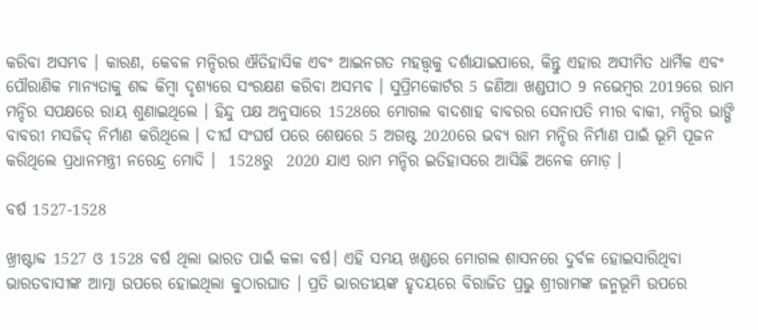କରିବା ଅସମ୍ଭବ । କାରଣ, କେବଳ ମନ୍ଦିରର ଐତିହାସିକ ଏବଂ ଆଇନଗତ ମହତ୍ତ୍ବକୁ ଦର୍ଶାଯାଇପାରେ, କିନ୍ତୁ ଏହାର ଅସୀମିତ ଧାର୍ମିକ ଏବଂ ପୌରାଣିକ ମାନ୍ୟତାକୁ ଶବ୍ଦ କିମ୍ବା ଦୃଶ୍ୟରେ ସଂରକ୍ଷଣ କରିବା ଅସମ୍ଭବ । ସୁପ୍ରିମକୋର୍ଟର 5 ଜଣିଆ ଖଣ୍ଡପୀଠ 9 ନଭେମ୍ବର 2019ରେ ରାମ ମନ୍ଦିର ସପକ୍ଷରେ ରାୟ ଶୁଣାଇଥିଲେ । ହିନ୍ଦୁ ପକ୍ଷ ଅନୁସାରେ 1528ରେ ମୋଗଲ ବାଦଶାହ ବାବରର ସେନାପତି ମୀର ବାକୀ, ମନ୍ଦିର ଭାଙ୍ଗି ବାବରୀ ମସଜିଦ୍ ନିର୍ମାଣ କରିଥିଲେ । ଦୀର୍ଘ ସଂଘର୍ଷ ପରେ ଶେଷରେ 5 ଅଗଷ୍ଟ 2020ରେ ଭବ୍ୟ ରାମ ମନ୍ଦିର ନିର୍ମାଣ ପାଇଁ ଭୂମି ପୂଜନ କରିଥିଲେ ପ୍ରଧାନମନ୍ତ୍ରୀ ନରେନ୍ଦ୍ର ମୋଦି ।  1528ରୁ  2020 ଯାଏ ରାମ ମନ୍ଦିର ଇତିହାସରେ ଆସିଛି ଅନେକ ମୋଡ଼ ।

ବର୍ଷ 1527-1528

ଖ୍ରୀଷ୍ଟାବ୍ଦ 1527 ଓ 1528 ବର୍ଷ ଥିଲା ଭାରତ ପାଇଁ କଳା ବର୍ଷ। ଏହି ସମୟ ଖଣ୍ଡରେ ମୋଗଲ ଶାସନରେ ଦୁର୍ବଳ ହୋଇସାରିଥିବା ଭାରତବାସୀଙ୍କ ଆତ୍ମା ଉପରେ ହୋଇଥିଲା କୁଠାରଘାତ । ପ୍ରତି ଭାରତୀୟଙ୍କ ହୃଦୟରେ ବିରାଜିତ ପ୍ରଭୁ ଶ୍ରୀରାମଙ୍କ ଜନ୍ମଭୂମି ଉପରେ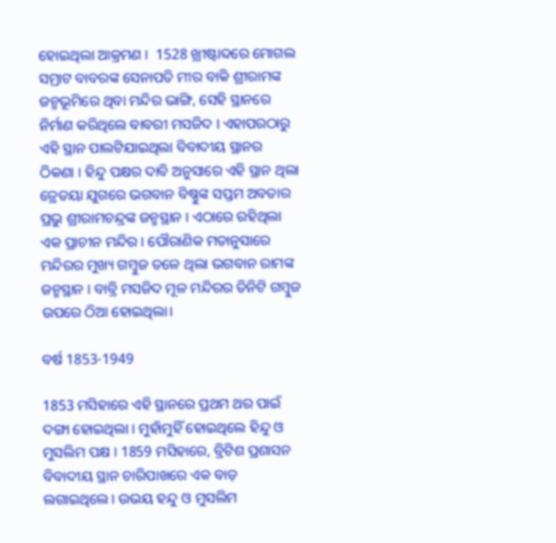ହୋଇଥିଲା ଆକ୍ରମଣ ।  1528 ଖ୍ରୀଷ୍ଟାବ୍ଦରେ ମୋଗଲ ସମ୍ରାଟ ବାବରଙ୍କ ସେନାପତି ମୀର ବାକି ଶ୍ରୀରାମଙ୍କ ଜନ୍ମଭୂମିରେ ଥିବା ମନ୍ଦିର ଭାଙ୍ଗି, ସେହି ସ୍ଥାନରେ ନିର୍ମାଣ କରିଥିଲେ ବାବରୀ ମସଜିଦ । ଏହାପରଠାରୁ ଏହି ସ୍ଥାନ ପାଲଟିଯାଇଥିଲା ବିବାଦୀୟ ସ୍ଥାନର ଠିକଣା । ହିନ୍ଦୁ ପକ୍ଷର ଦାବି ଅନୁସାରେ ଏହି ସ୍ଥାନ ଥିଲା ତ୍ରେତୟା ଯୁଗରେ ଭଗବାନ ବିଷ୍ଣୁଙ୍କ ସପ୍ତମ ଅବତାର ପ୍ରଭୁ ଶ୍ରୀରାମଚନ୍ଦ୍ରଙ୍କ ଜନ୍ମସ୍ଥାନ । ଏଠାରେ ରହିଥିଲା ଏକ ପ୍ରାଚୀନ ମନ୍ଦିର । ପୌରାଣିକ ମତାନୁସାରେ ମନ୍ଦିରର ମୁଖ୍ୟ ଗମ୍ବୁଜ ତଳେ ଥିଲା ଭଗବାନ ରାମଙ୍କ ଜନ୍ମସ୍ଥାନ । ବାବ୍ରି ମସଜିଦ ମୂଳ ମନ୍ଦିରର ତିନିଟି ଗମ୍ବୁଜ ଉପରେ ଠିଆ ହୋଇଥିଲା।

ବର୍ଷ 1853-1949

1853 ମସିହାରେ ଏହି ସ୍ଥାନରେ ପ୍ରଥମ ଥର ପାଇଁ ଦଙ୍ଗା ହୋଇଥିଲା । ମୁହାଁମୁହିଁ ହୋଇଥିଲେ ହିନ୍ଦୁ ଓ ମୁସଲିମ ପକ୍ଷ । 1859 ମସିହାରେ, ବ୍ରିଟିଶ ପ୍ରଶାସନ ବିବାଦୀୟ ସ୍ଥାନ ଚାରିପାଖରେ ଏକ ବାଡ଼ ଲଗାଇଥିଲେ । ଉଭୟ ହନ୍ଦୁ ଓ ମୁସଲିମ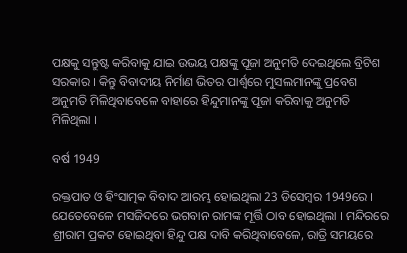ପକ୍ଷକୁ ସନ୍ତୁଷ୍ଟ କରିବାକୁ ଯାଇ ଉଭୟ ପକ୍ଷଙ୍କୁ ପୂଜା ଅନୁମତି ଦେଇଥିଲେ ବ୍ରିଟିଶ ସରକାର । କିନ୍ତୁ ବିବାଦୀୟ ନିର୍ମାଣ ଭିତର ପାର୍ଶ୍ବରେ ମୁସଲମାନଙ୍କୁ ପ୍ରବେଶ ଅନୁମତି ମିଳିଥିବାବେଳେ ବାହାରେ ହିନ୍ଦୁମାନଙ୍କୁ ପୂଜା କରିବାକୁ ଅନୁମତି ମିଳିଥିଲା ।

ବର୍ଷ 1949

ରକ୍ତପାତ ଓ ହିଂସାତ୍ମକ ବିବାଦ ଆରମ୍ଭ ହୋଇଥିଲା 23 ଡିସେମ୍ବର 1949ରେ । ଯେତେବେଳେ ମସଜିଦରେ ଭଗବାନ ରାମଙ୍କ ମୂର୍ତ୍ତି ଠାବ ହୋଇଥିଲା । ମନ୍ଦିରରେ ଶ୍ରୀରାମ ପ୍ରକଟ ହୋଇଥିବା ହିନ୍ଦୁ ପକ୍ଷ ଦାବି କରିଥିବାବେଳେ, ରାତ୍ରି ସମୟରେ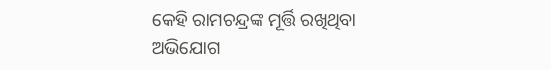କେହି ରାମଚନ୍ଦ୍ରଙ୍କ ମୂର୍ତ୍ତି ରଖିଥିବା ଅଭିଯୋଗ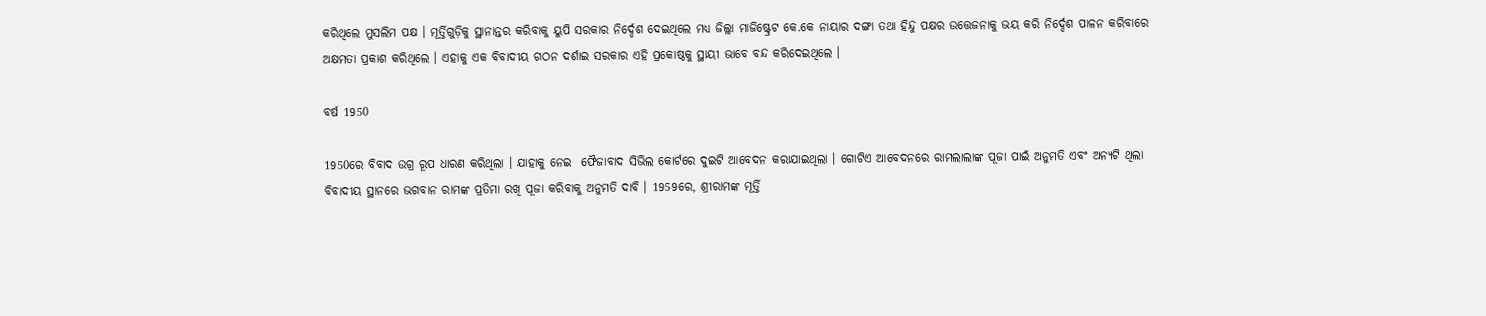କରିଥିଲେ ମୁସଲିମ ପକ୍ଷ । ମୂର୍ତ୍ତିଗୁଡ଼ିକୁ ସ୍ଥାନାନ୍ତର କରିବାକୁ ୟୁପି ସରକାର ନିର୍ଦ୍ଦେଶ ଦେଇଥିଲେ ମଧ୍ୟ ଜିଲ୍ଲା ମାଜିଷ୍ଟ୍ରେଟ କେ.କେ ନାୟାର ଦଙ୍ଗା ତଥା ହିନ୍ଦୁ ପକ୍ଷର ଉତ୍ତେଜନାକୁ ଭୟ କରି ନିର୍ଦ୍ଦେଶ ପାଳନ କରିବାରେ ଅକ୍ଷମତା ପ୍ରକାଶ କରିଥିଲେ । ଏହାକୁ ଏକ ବିବାଦୀୟ ଗଠନ ଦର୍ଶାଇ ସରକାର ଏହି ପ୍ରକୋଷ୍ଠକୁ ସ୍ଥାୟୀ ଭାବେ ବନ୍ଦ କରିଦେଇଥିଲେ ।

ବର୍ଷ 1950

1950ରେ ବିବାଦ ଉଗ୍ର ରୂପ ଧାରଣ କରିଥିଲା । ଯାହାକୁ ନେଇ  ଫୈଜାବାଦ ସିଭିଲ କୋର୍ଟରେ ଦୁଇଟି ଆବେଦନ କରାଯାଇଥିଲା । ଗୋଟିଏ ଆବେଦନରେ ରାମଲାଲାଙ୍କ ପୂଜା ପାଇଁ ଅନୁମତି ଏବଂ ଅନ୍ୟଟି ଥିଲା ବିବାଦୀୟ ସ୍ଥାନରେ ଭଗବାନ ରାମଙ୍କ ପ୍ରତିମା ରଖି ପୂଜା କରିବାକୁ ଅନୁମତି ଦାବି । 1959ରେ, ଶ୍ରୀରାମଙ୍କ ମୂର୍ତ୍ତି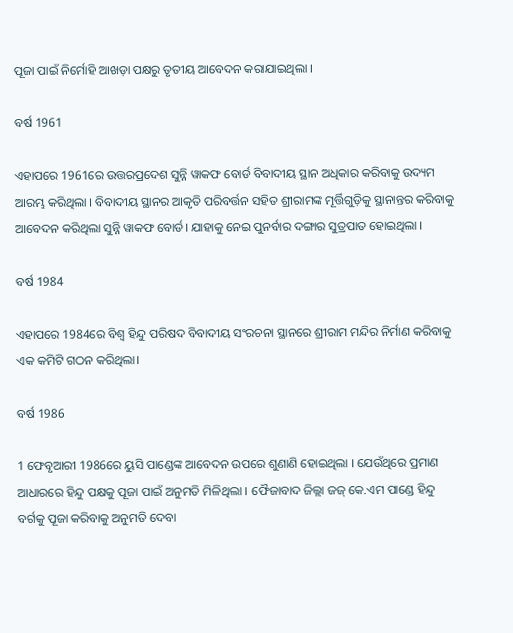ପୂଜା ପାଇଁ ନିର୍ମୋହି ଆଖଡ଼ା ପକ୍ଷରୁ ତୃତୀୟ ଆବେଦନ କରାଯାଇଥିଲା ।

ବର୍ଷ 1961

ଏହାପରେ 1961ରେ ଉତ୍ତରପ୍ରଦେଶ ସୁନ୍ନି ୱାକଫ ବୋର୍ଡ ବିବାଦୀୟ ସ୍ଥାନ ଅଧିକାର କରିବାକୁ ଉଦ୍ୟମ ଆରମ୍ଭ କରିଥିଲା । ବିବାଦୀୟ ସ୍ଥାନର ଆକୃତି ପରିବର୍ତ୍ତନ ସହିତ ଶ୍ରୀରାମଙ୍କ ମୂର୍ତ୍ତିଗୁଡ଼ିକୁ ସ୍ଥାନାନ୍ତର କରିବାକୁ ଆବେଦନ କରିଥିଲା ସୁନ୍ନି ୱାକଫ ବୋର୍ଡ। ଯାହାକୁ ନେଇ ପୁନର୍ବାର ଦଙ୍ଗାର ସୁତ୍ରପାତ ହୋଇଥିଲା ।

ବର୍ଷ 1984

ଏହାପରେ 1984ରେ ବିଶ୍ବ ହିନ୍ଦୁ ପରିଷଦ ବିବାଦୀୟ ସଂରଚନା ସ୍ଥାନରେ ଶ୍ରୀରାମ ମନ୍ଦିର ନିର୍ମାଣ କରିବାକୁ ଏକ କମିଟି ଗଠନ କରିଥିଲା।

ବର୍ଷ 1986

1 ଫେବୃଆରୀ 1986ରେ ୟୁସି ପାଣ୍ଡେଙ୍କ ଆବେଦନ ଉପରେ ଶୁଣାଣି ହୋଇଥିଲା । ଯେଉଁଥିରେ ପ୍ରମାଣ ଆଧାରରେ ହିନ୍ଦୁ ପକ୍ଷକୁ ପୂଜା ପାଇଁ ଅନୁମତି ମିଳିଥିଲା । ଫୈଜାବାଦ ଜିଲ୍ଲା ଜଜ୍ କେ.ଏମ ପାଣ୍ଡେ ହିନ୍ଦୁ ବର୍ଗକୁ ପୂଜା କରିବାକୁ ଅନୁମତି ଦେବା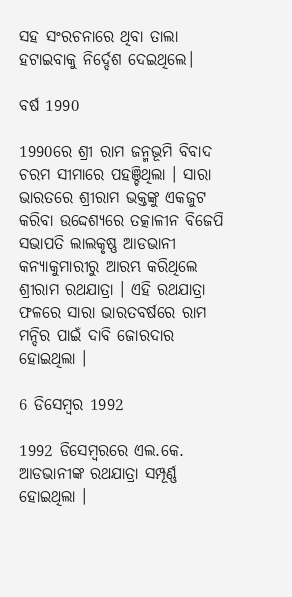ସହ ସଂରଚନାରେ ଥିବା ତାଲା ହଟାଇବାକୁ ନିର୍ଦ୍ଦେଶ ଦେଇଥିଲେ।

ବର୍ଷ 1990

1990ରେ ଶ୍ରୀ ରାମ ଜନ୍ମଭୂମି ବିବାଦ ଚରମ ସୀମାରେ ପହଞ୍ଚିଥିଲା । ସାରା ଭାରତରେ ଶ୍ରୀରାମ ଭକ୍ତଙ୍କୁ ଏକଜୁଟ କରିବା ଉଦ୍ଦେଶ୍ୟରେ ତତ୍କାଳୀନ ବିଜେପି ସଭାପତି ଲାଲକୃଷ୍ଣ ଆଡଭାନୀ କନ୍ୟାକୁମାରୀରୁ ଆରମ୍ଭ କରିଥିଲେ ଶ୍ରୀରାମ ରଥଯାତ୍ରା । ଏହି ରଥଯାତ୍ରା ଫଳରେ ସାରା ଭାରତବର୍ଷରେ ରାମ ମନ୍ଦିର ପାଇଁ ଦାବି ଜୋରଦାର ହୋଇଥିଲା ।

6 ଡିସେମ୍ବର 1992

1992 ଡିସେମ୍ବରରେ ଏଲ.କେ. ଆଡଭାନୀଙ୍କ ରଥଯାତ୍ରା ସମ୍ପୂର୍ଣ୍ଣ ହୋଇଥିଲା ।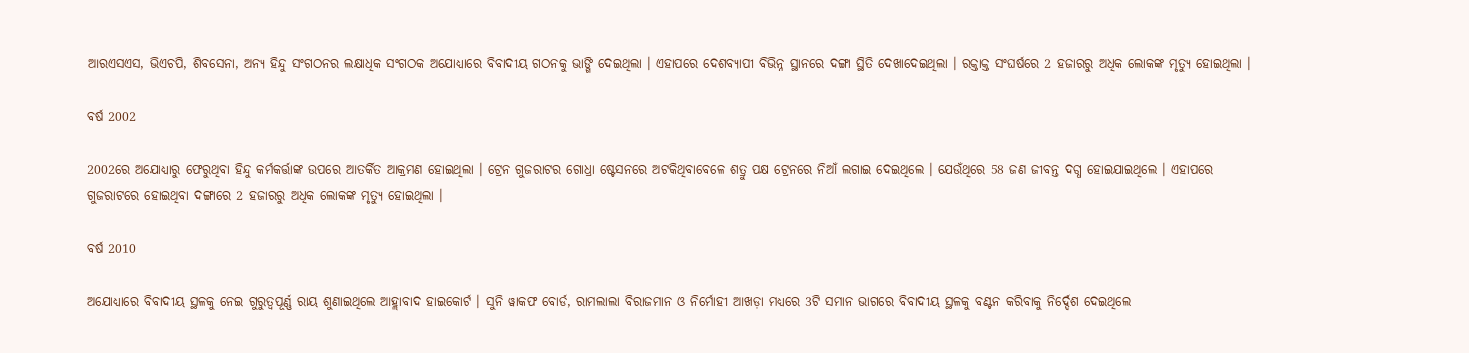ଆରଏସଏସ, ଭିଏଚପି, ଶିବସେନା, ଅନ୍ୟ ହିନ୍ଦୁ ସଂଗଠନର ଲକ୍ଷାଧିକ ସଂଗଠକ ଅଯୋଧ୍ୟାରେ ବିବାଦୀୟ ଗଠନକୁ ଭାଙ୍ଗି ଦେଇଥିଲା । ଏହାପରେ ଦେଶବ୍ୟାପୀ ବିଭିନ୍ନ ସ୍ଥାନରେ ଦଙ୍ଗା ସ୍ଥିତି ଦେଖାଦେଇଥିଲା । ରକ୍ତାକ୍ତ ସଂଘର୍ଷରେ 2 ହଜାରରୁ ଅଧିକ ଲୋକଙ୍କ ମୃତ୍ୟୁ ହୋଇଥିଲା ।

ବର୍ଷ 2002

2002ରେ ଅଯୋଧ୍ୟାରୁ ଫେରୁଥିବା ହିନ୍ଦୁ କର୍ମକର୍ତ୍ତାଙ୍କ ଉପରେ ଆତର୍କିତ ଆକ୍ରମଣ ହୋଇଥିଲା । ଟ୍ରେନ ଗୁଜରାଟର ଗୋଧ୍ରା ଷ୍ଟେସନରେ ଅଟକିଥିବାବେଳେ ଶତ୍ରୁ ପକ୍ଷ ଟ୍ରେନରେ ନିଆଁ ଲଗାଇ ଦେଇଥିଲେ । ଯେଉଁଥିରେ 58 ଜଣ ଜୀବନ୍ତ ଦଗ୍ଧ ହୋଇଯାଇଥିଲେ । ଏହାପରେ ଗୁଜରାଟରେ ହୋଇଥିବା ଦଙ୍ଗାରେ 2 ହଜାରରୁ ଅଧିକ ଲୋକଙ୍କ ମୃତ୍ୟୁ ହୋଇଥିଲା ।

ବର୍ଷ 2010

ଅଯୋଧ୍ୟାରେ ବିବାଦୀୟ ସ୍ଥଳକୁ ନେଇ ଗୁରୁତ୍ବପୂର୍ଣ୍ଣ ରାୟ ଶୁଣାଇଥିଲେ ଆହ୍ଲାବାଦ ହାଇକୋର୍ଟ । ସୁନି ୱାକଫ ବୋର୍ଡ, ରାମଲାଲା ବିରାଜମାନ ଓ ନିର୍ମୋହୀ ଆଖଡ଼ା ମଧ୍ୟରେ 3ଟି ସମାନ ଭାଗରେ ବିବାଦୀୟ ସ୍ଥଳକୁ ବଣ୍ଟନ କରିବାକୁ ନିର୍ଦ୍ଦେଶ ଦେଇଥିଲେ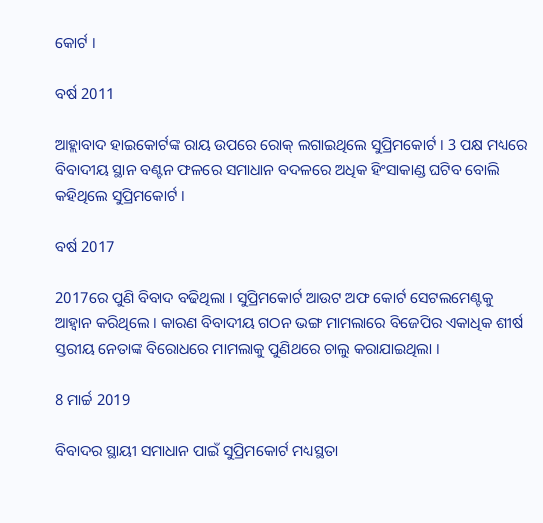କୋର୍ଟ ।

ବର୍ଷ 2011

ଆହ୍ଲାବାଦ ହାଇକୋର୍ଟଙ୍କ ରାୟ ଉପରେ ରୋକ୍ ଲଗାଇଥିଲେ ସୁପ୍ରିମକୋର୍ଟ । 3 ପକ୍ଷ ମଧ୍ୟରେ ବିବାଦୀୟ ସ୍ଥାନ ବଣ୍ଟନ ଫଳରେ ସମାଧାନ ବଦଳରେ ଅଧିକ ହିଂସାକାଣ୍ଡ ଘଟିବ ବୋଲି କହିଥିଲେ ସୁପ୍ରିମକୋର୍ଟ ।

ବର୍ଷ 2017

2017ରେ ପୁଣି ବିବାଦ ବଢିଥିଲା । ସୁପ୍ରିମକୋର୍ଟ ଆଉଟ ଅଫ କୋର୍ଟ ସେଟଲମେଣ୍ଟକୁ ଆହ୍ୱାନ କରିଥିଲେ । କାରଣ ବିବାଦୀୟ ଗଠନ ଭଙ୍ଗ ମାମଲାରେ ବିଜେପିର ଏକାଧିକ ଶୀର୍ଷ ସ୍ତରୀୟ ନେତାଙ୍କ ବିରୋଧରେ ମାମଲାକୁ ପୁଣିଥରେ ଚାଲୁ କରାଯାଇଥିଲା ।

8 ମାର୍ଚ୍ଚ 2019

ବିବାଦର ସ୍ଥାୟୀ ସମାଧାନ ପାଇଁ ସୁପ୍ରିମକୋର୍ଟ ମଧ୍ୟସ୍ଥତା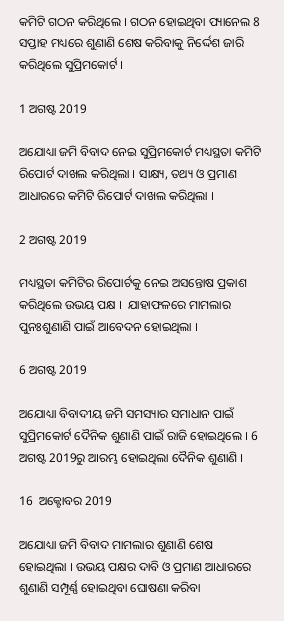କମିଟି ଗଠନ କରିଥିଲେ । ଗଠନ ହୋଇଥିବା ପ୍ୟାନେଲ 8 ସପ୍ତାହ ମଧ୍ୟରେ ଶୁଣାଣି ଶେଷ କରିବାକୁ ନିର୍ଦ୍ଦେଶ ଜାରି କରିଥିଲେ ସୁପ୍ରିମକୋର୍ଟ ।

1 ଅଗଷ୍ଟ 2019

ଅଯୋଧ୍ୟା ଜମି ବିବାଦ ନେଇ ସୁପ୍ରିମକୋର୍ଟ ମଧ୍ୟସ୍ଥତା କମିଟି ରିପୋର୍ଟ ଦାଖଲ କରିଥିଲା । ସାକ୍ଷ୍ୟ, ତଥ୍ୟ ଓ ପ୍ରମାଣ ଆଧାରରେ କମିଟି ରିପୋର୍ଟ ଦାଖଲ କରିଥିଲା ।

2 ଅଗଷ୍ଟ 2019

ମଧ୍ୟସ୍ଥତା କମିଟିର ରିପୋର୍ଟକୁ ନେଇ ଅସନ୍ତୋଷ ପ୍ରକାଶ କରିଥିଲେ ଉଭୟ ପକ୍ଷ ।  ଯାହାଫଳରେ ମାମଲାର ପୁନଃଶୁଣାଣି ପାଇଁ ଆବେଦନ ହୋଇଥିଲା ।

6 ଅଗଷ୍ଟ 2019

ଅଯୋଧ୍ୟା ବିବାଦୀୟ ଜମି ସମସ୍ୟାର ସମାଧାନ ପାଇଁ ସୁପ୍ରିମକୋର୍ଟ ଦୈନିକ ଶୁଣାଣି ପାଇଁ ରାଜି ହୋଇଥିଲେ । 6 ଅଗଷ୍ଟ 2019ରୁ ଆରମ୍ଭ ହୋଇଥିଲା ଦୈନିକ ଶୁଣାଣି ।

16  ଅକ୍ଟୋବର 2019

ଅଯୋଧ୍ୟା ଜମି ବିବାଦ ମାମଲାର ଶୁଣାଣି ଶେଷ ହୋଇଥିଲା । ଉଭୟ ପକ୍ଷର ଦାବି ଓ ପ୍ରମାଣ ଆଧାରରେ ଶୁଣାଣି ସମ୍ପୂର୍ଣ୍ଣ ହୋଇଥିବା ଘୋଷଣା କରିବା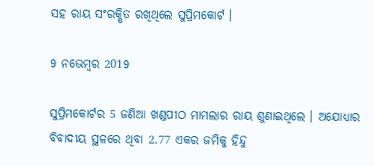ସହ ରାୟ ସଂରକ୍ଷିତ ରଖିଥିଲେ ସୁପ୍ରିମକୋର୍ଟ ।

9 ନଭେମ୍ବର 2019

ସୁପ୍ରିମକୋର୍ଟର 5 ଜଣିଆ ଖଣ୍ଡପୀଠ ମାମଲାର ରାୟ ଶୁଣାଇଥିଲେ । ଅଯୋଧ୍ୟାର ବିବାଦୀୟ ସ୍ଥଳରେ ଥିବା 2.77 ଏକର ଜମିକୁ ହିନ୍ଦୁ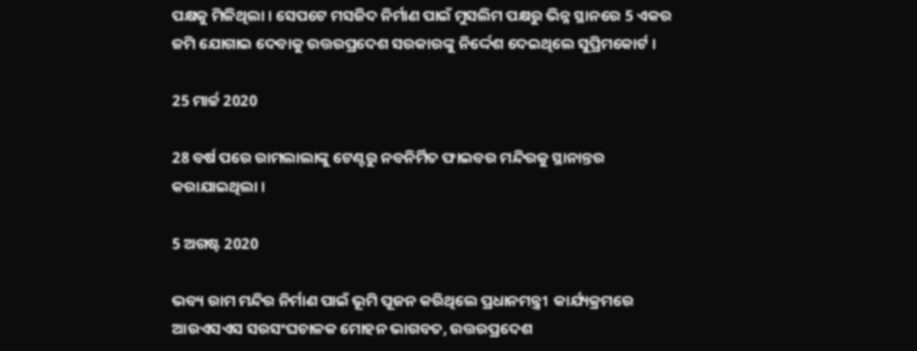ପକ୍ଷକୁ ମିଳିଥିଲା । ସେପଟେ ମସଜିଦ ନିର୍ମାଣ ପାଇଁ ମୁସଲିମ ପକ୍ଷରୁ ଭିନ୍ନ ସ୍ଥାନରେ 5 ଏକର ଜମି ଯୋଗାଇ ଦେବାକୁ ଉତ୍ତରପ୍ରଦେଶ ସରକାରଙ୍କୁ ନିର୍ଦ୍ଦେଶ ଦେଇଥିଲେ ସୁପ୍ରିମକୋର୍ଟ ।

25 ମାର୍ଚ୍ଚ 2020

28 ବର୍ଷ ପରେ ରାମଲାଲାଙ୍କୁ ଟେଣ୍ଟରୁ ନବନିର୍ମିତ ଫାଇବର ମନ୍ଦିରକୁ ସ୍ଥାନାନ୍ତର କରାଯାଇଥିଲା ।

5 ଅଗଷ୍ଟ 2020

ଭବ୍ୟ ରାମ ମନ୍ଦିର ନିର୍ମାଣ ପାଇଁ ଭୂମି ପୂଜନ କରିଥିଲେ ପ୍ରଧାନମନ୍ତ୍ରୀ  କାର୍ଯ୍ୟକ୍ରମରେ ଆରଏସଏସ ସରସଂଘଚାଳକ ମୋହନ ଭାଗବତ, ଉତ୍ତରପ୍ରଦେଶ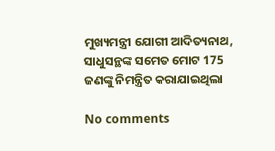ମୁଖ୍ୟମନ୍ତ୍ରୀ ଯୋଗୀ ଆଦିତ୍ୟନାଥ, ସାଧୁସନ୍ଥଙ୍କ ସମେତ ମୋଟ 175 ଜଣଙ୍କୁ ନିମନ୍ତ୍ରିତ କରାଯାଇଥିଲା

No comments